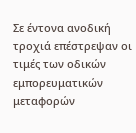Σε έντονα ανοδική τροχιά επέστρεψαν οι τιμές των οδικών εμπορευματικών μεταφορών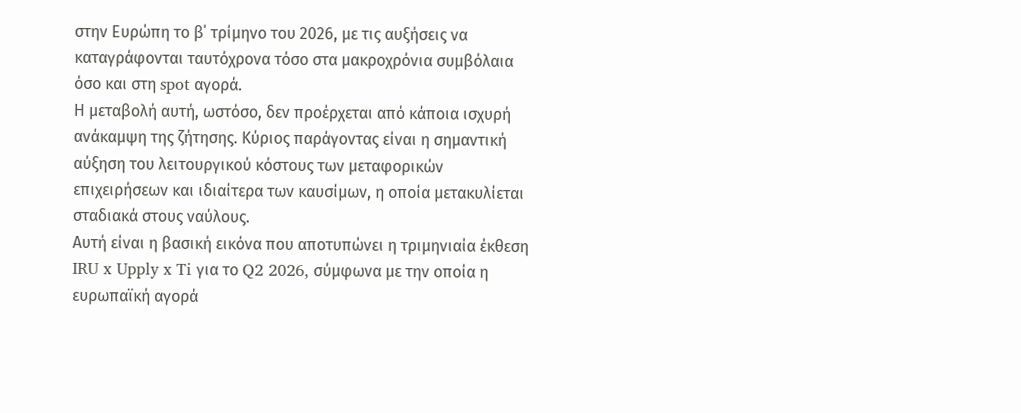στην Ευρώπη το β΄ τρίμηνο του 2026, με τις αυξήσεις να καταγράφονται ταυτόχρονα τόσο στα μακροχρόνια συμβόλαια όσο και στη spot αγορά.
Η μεταβολή αυτή, ωστόσο, δεν προέρχεται από κάποια ισχυρή ανάκαμψη της ζήτησης. Κύριος παράγοντας είναι η σημαντική αύξηση του λειτουργικού κόστους των μεταφορικών επιχειρήσεων και ιδιαίτερα των καυσίμων, η οποία μετακυλίεται σταδιακά στους ναύλους.
Αυτή είναι η βασική εικόνα που αποτυπώνει η τριμηνιαία έκθεση IRU x Upply x Ti για το Q2 2026, σύμφωνα με την οποία η ευρωπαϊκή αγορά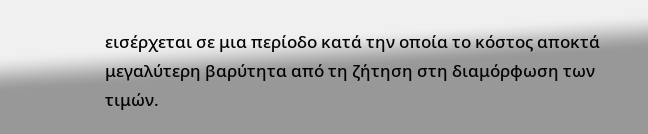εισέρχεται σε μια περίοδο κατά την οποία το κόστος αποκτά μεγαλύτερη βαρύτητα από τη ζήτηση στη διαμόρφωση των τιμών.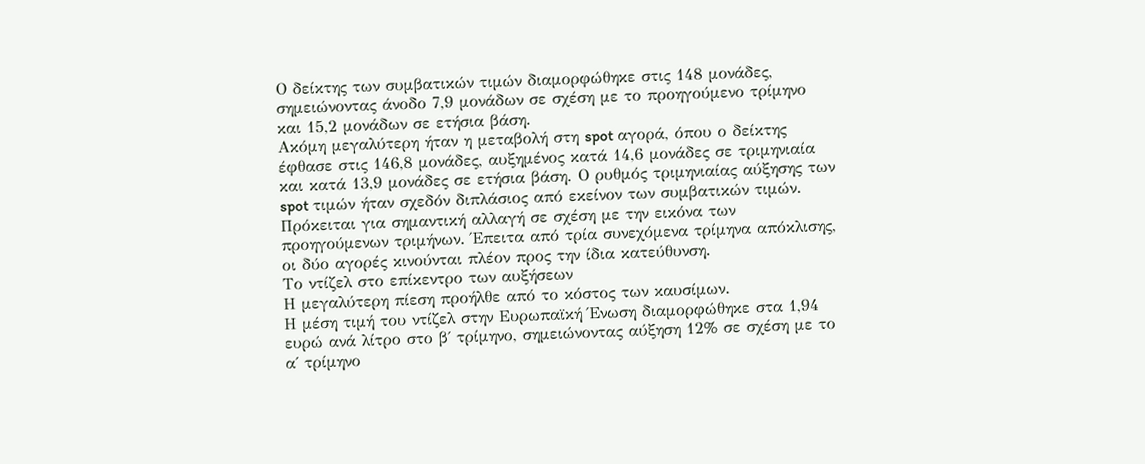Ο δείκτης των συμβατικών τιμών διαμορφώθηκε στις 148 μονάδες, σημειώνοντας άνοδο 7,9 μονάδων σε σχέση με το προηγούμενο τρίμηνο και 15,2 μονάδων σε ετήσια βάση.
Ακόμη μεγαλύτερη ήταν η μεταβολή στη spot αγορά, όπου ο δείκτης έφθασε στις 146,8 μονάδες, αυξημένος κατά 14,6 μονάδες σε τριμηνιαία και κατά 13,9 μονάδες σε ετήσια βάση. Ο ρυθμός τριμηνιαίας αύξησης των spot τιμών ήταν σχεδόν διπλάσιος από εκείνον των συμβατικών τιμών.
Πρόκειται για σημαντική αλλαγή σε σχέση με την εικόνα των προηγούμενων τριμήνων. Έπειτα από τρία συνεχόμενα τρίμηνα απόκλισης, οι δύο αγορές κινούνται πλέον προς την ίδια κατεύθυνση.
Το ντίζελ στο επίκεντρο των αυξήσεων
Η μεγαλύτερη πίεση προήλθε από το κόστος των καυσίμων.
Η μέση τιμή του ντίζελ στην Ευρωπαϊκή Ένωση διαμορφώθηκε στα 1,94 ευρώ ανά λίτρο στο β΄ τρίμηνο, σημειώνοντας αύξηση 12% σε σχέση με το α΄ τρίμηνο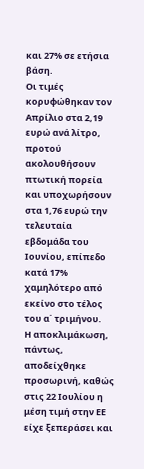και 27% σε ετήσια βάση.
Οι τιμές κορυφώθηκαν τον Απρίλιο στα 2,19 ευρώ ανά λίτρο, προτού ακολουθήσουν πτωτική πορεία και υποχωρήσουν στα 1,76 ευρώ την τελευταία εβδομάδα του Ιουνίου, επίπεδο κατά 17% χαμηλότερο από εκείνο στο τέλος του α΄ τριμήνου.
Η αποκλιμάκωση, πάντως, αποδείχθηκε προσωρινή, καθώς στις 22 Ιουλίου η μέση τιμή στην ΕΕ είχε ξεπεράσει και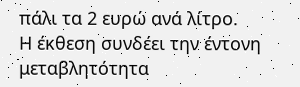πάλι τα 2 ευρώ ανά λίτρο.
Η έκθεση συνδέει την έντονη μεταβλητότητα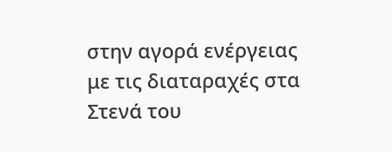στην αγορά ενέργειας με τις διαταραχές στα Στενά του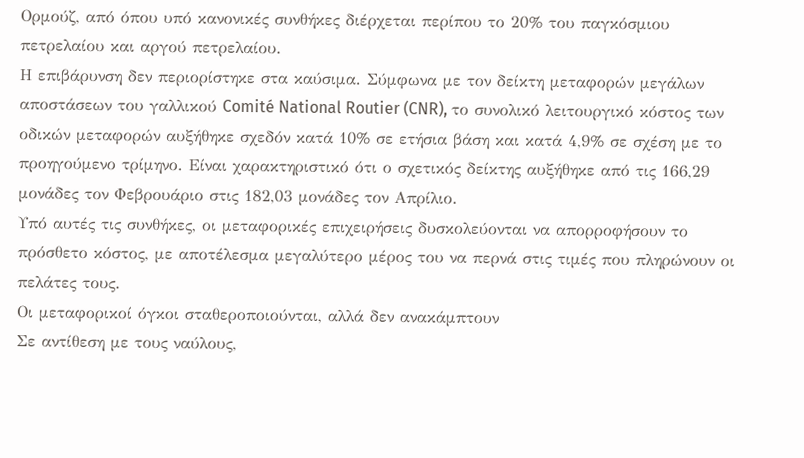Ορμούζ, από όπου υπό κανονικές συνθήκες διέρχεται περίπου το 20% του παγκόσμιου πετρελαίου και αργού πετρελαίου.
Η επιβάρυνση δεν περιορίστηκε στα καύσιμα. Σύμφωνα με τον δείκτη μεταφορών μεγάλων αποστάσεων του γαλλικού Comité National Routier (CNR), το συνολικό λειτουργικό κόστος των οδικών μεταφορών αυξήθηκε σχεδόν κατά 10% σε ετήσια βάση και κατά 4,9% σε σχέση με το προηγούμενο τρίμηνο. Είναι χαρακτηριστικό ότι ο σχετικός δείκτης αυξήθηκε από τις 166,29 μονάδες τον Φεβρουάριο στις 182,03 μονάδες τον Απρίλιο.
Υπό αυτές τις συνθήκες, οι μεταφορικές επιχειρήσεις δυσκολεύονται να απορροφήσουν το πρόσθετο κόστος, με αποτέλεσμα μεγαλύτερο μέρος του να περνά στις τιμές που πληρώνουν οι πελάτες τους.
Οι μεταφορικοί όγκοι σταθεροποιούνται, αλλά δεν ανακάμπτουν
Σε αντίθεση με τους ναύλους,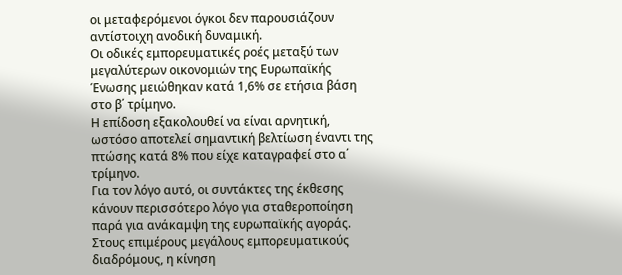οι μεταφερόμενοι όγκοι δεν παρουσιάζουν αντίστοιχη ανοδική δυναμική.
Οι οδικές εμπορευματικές ροές μεταξύ των μεγαλύτερων οικονομιών της Ευρωπαϊκής Ένωσης μειώθηκαν κατά 1,6% σε ετήσια βάση στο β΄ τρίμηνο.
Η επίδοση εξακολουθεί να είναι αρνητική, ωστόσο αποτελεί σημαντική βελτίωση έναντι της πτώσης κατά 8% που είχε καταγραφεί στο α΄ τρίμηνο.
Για τον λόγο αυτό, οι συντάκτες της έκθεσης κάνουν περισσότερο λόγο για σταθεροποίηση παρά για ανάκαμψη της ευρωπαϊκής αγοράς.
Στους επιμέρους μεγάλους εμπορευματικούς διαδρόμους, η κίνηση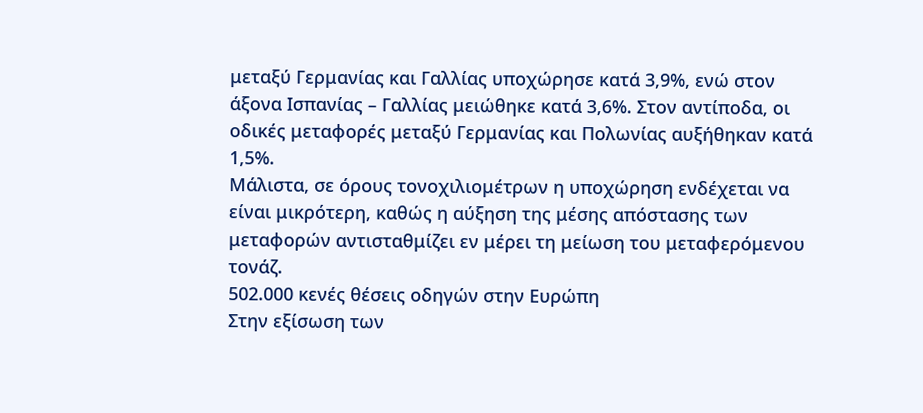μεταξύ Γερμανίας και Γαλλίας υποχώρησε κατά 3,9%, ενώ στον άξονα Ισπανίας – Γαλλίας μειώθηκε κατά 3,6%. Στον αντίποδα, οι οδικές μεταφορές μεταξύ Γερμανίας και Πολωνίας αυξήθηκαν κατά 1,5%.
Μάλιστα, σε όρους τονοχιλιομέτρων η υποχώρηση ενδέχεται να είναι μικρότερη, καθώς η αύξηση της μέσης απόστασης των μεταφορών αντισταθμίζει εν μέρει τη μείωση του μεταφερόμενου τονάζ.
502.000 κενές θέσεις οδηγών στην Ευρώπη
Στην εξίσωση των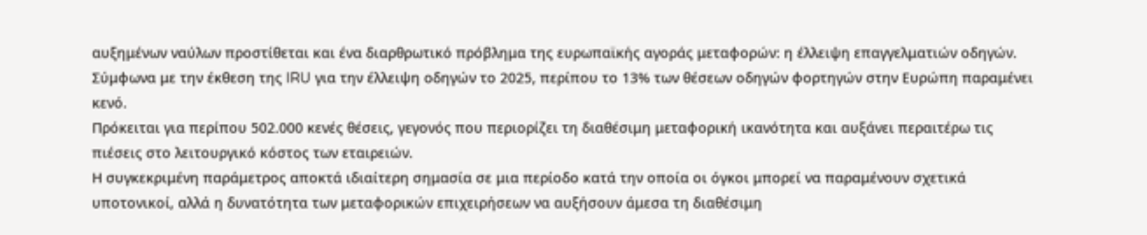αυξημένων ναύλων προστίθεται και ένα διαρθρωτικό πρόβλημα της ευρωπαϊκής αγοράς μεταφορών: η έλλειψη επαγγελματιών οδηγών.
Σύμφωνα με την έκθεση της IRU για την έλλειψη οδηγών το 2025, περίπου το 13% των θέσεων οδηγών φορτηγών στην Ευρώπη παραμένει κενό.
Πρόκειται για περίπου 502.000 κενές θέσεις, γεγονός που περιορίζει τη διαθέσιμη μεταφορική ικανότητα και αυξάνει περαιτέρω τις πιέσεις στο λειτουργικό κόστος των εταιρειών.
Η συγκεκριμένη παράμετρος αποκτά ιδιαίτερη σημασία σε μια περίοδο κατά την οποία οι όγκοι μπορεί να παραμένουν σχετικά υποτονικοί, αλλά η δυνατότητα των μεταφορικών επιχειρήσεων να αυξήσουν άμεσα τη διαθέσιμη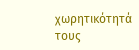χωρητικότητά τους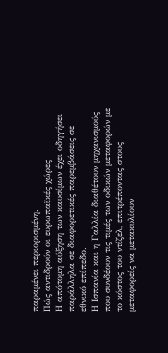παραμένει περιορισμένη.
Πώς αντιδρούν οι ευρωπαϊκές χώρες
Η απότομη αύξηση των καυσίμων έχει οδηγήσει παράλληλα σε διαφορετικές παρεμβάσεις σε εθνικό επίπεδο.
Η Ισπανία και η Γαλλία διαθέτουν μηχανισμούς που συνδέουν τις τιμές των οδικών μεταφορών με το κόστος του ντίζελ, επιτρέποντας στους μεταφορείς να μετακυλίουν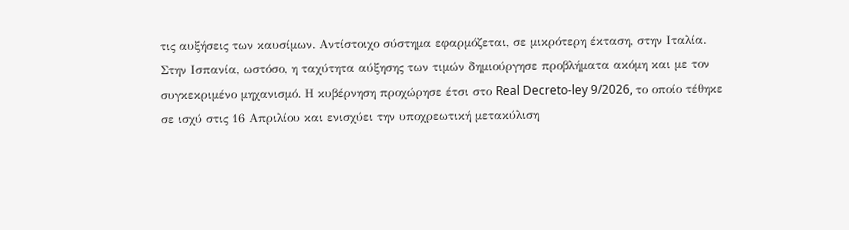τις αυξήσεις των καυσίμων. Αντίστοιχο σύστημα εφαρμόζεται, σε μικρότερη έκταση, στην Ιταλία.
Στην Ισπανία, ωστόσο, η ταχύτητα αύξησης των τιμών δημιούργησε προβλήματα ακόμη και με τον συγκεκριμένο μηχανισμό. Η κυβέρνηση προχώρησε έτσι στο Real Decreto-ley 9/2026, το οποίο τέθηκε σε ισχύ στις 16 Απριλίου και ενισχύει την υποχρεωτική μετακύλιση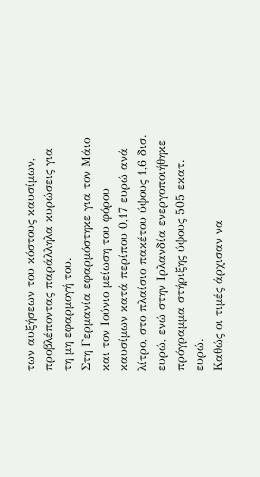των αυξήσεων του κόστους καυσίμων, προβλέποντας παράλληλα κυρώσεις για τη μη εφαρμογή του.
Στη Γερμανία εφαρμόστηκε για τον Μάιο και τον Ιούνιο μείωση του φόρου καυσίμων κατά περίπου 0,17 ευρώ ανά λίτρο, στο πλαίσιο πακέτου ύψους 1,6 δισ. ευρώ, ενώ στην Ιρλανδία ενεργοποιήθηκε πρόγραμμα στήριξης ύψους 505 εκατ. ευρώ.
Καθώς οι τιμές άρχισαν να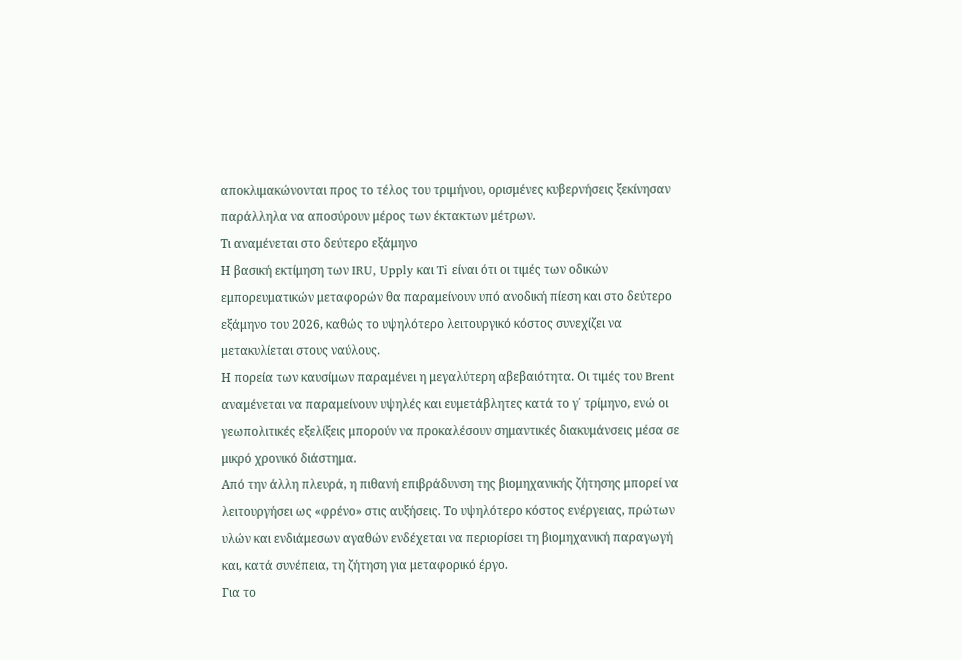αποκλιμακώνονται προς το τέλος του τριμήνου, ορισμένες κυβερνήσεις ξεκίνησαν παράλληλα να αποσύρουν μέρος των έκτακτων μέτρων.
Τι αναμένεται στο δεύτερο εξάμηνο
Η βασική εκτίμηση των IRU, Upply και Ti είναι ότι οι τιμές των οδικών εμπορευματικών μεταφορών θα παραμείνουν υπό ανοδική πίεση και στο δεύτερο εξάμηνο του 2026, καθώς το υψηλότερο λειτουργικό κόστος συνεχίζει να μετακυλίεται στους ναύλους.
Η πορεία των καυσίμων παραμένει η μεγαλύτερη αβεβαιότητα. Οι τιμές του Brent αναμένεται να παραμείνουν υψηλές και ευμετάβλητες κατά το γ΄ τρίμηνο, ενώ οι γεωπολιτικές εξελίξεις μπορούν να προκαλέσουν σημαντικές διακυμάνσεις μέσα σε μικρό χρονικό διάστημα.
Από την άλλη πλευρά, η πιθανή επιβράδυνση της βιομηχανικής ζήτησης μπορεί να λειτουργήσει ως «φρένο» στις αυξήσεις. Το υψηλότερο κόστος ενέργειας, πρώτων υλών και ενδιάμεσων αγαθών ενδέχεται να περιορίσει τη βιομηχανική παραγωγή και, κατά συνέπεια, τη ζήτηση για μεταφορικό έργο.
Για το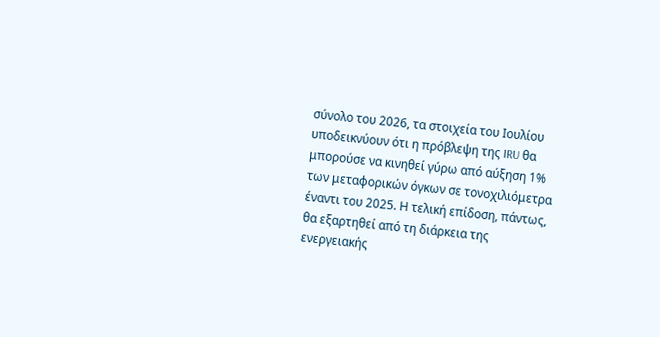σύνολο του 2026, τα στοιχεία του Ιουλίου υποδεικνύουν ότι η πρόβλεψη της IRU θα μπορούσε να κινηθεί γύρω από αύξηση 1% των μεταφορικών όγκων σε τονοχιλιόμετρα έναντι του 2025. Η τελική επίδοση, πάντως, θα εξαρτηθεί από τη διάρκεια της ενεργειακής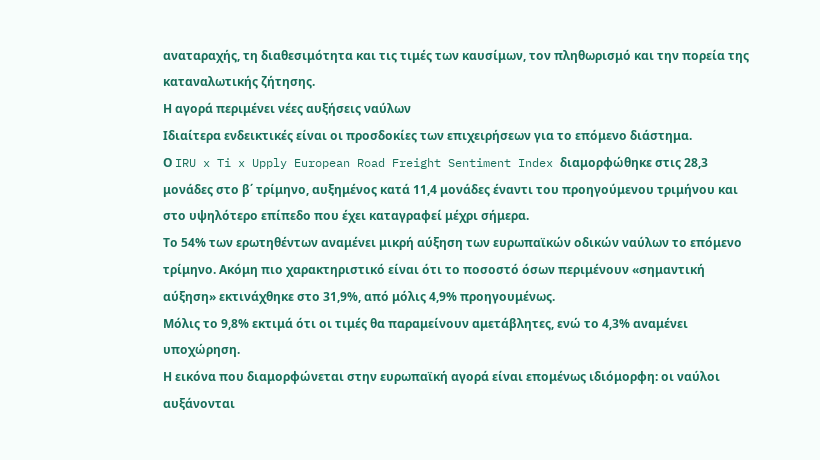αναταραχής, τη διαθεσιμότητα και τις τιμές των καυσίμων, τον πληθωρισμό και την πορεία της καταναλωτικής ζήτησης.
Η αγορά περιμένει νέες αυξήσεις ναύλων
Ιδιαίτερα ενδεικτικές είναι οι προσδοκίες των επιχειρήσεων για το επόμενο διάστημα.
Ο IRU x Ti x Upply European Road Freight Sentiment Index διαμορφώθηκε στις 28,3 μονάδες στο β΄ τρίμηνο, αυξημένος κατά 11,4 μονάδες έναντι του προηγούμενου τριμήνου και στο υψηλότερο επίπεδο που έχει καταγραφεί μέχρι σήμερα.
Το 54% των ερωτηθέντων αναμένει μικρή αύξηση των ευρωπαϊκών οδικών ναύλων το επόμενο τρίμηνο. Ακόμη πιο χαρακτηριστικό είναι ότι το ποσοστό όσων περιμένουν «σημαντική αύξηση» εκτινάχθηκε στο 31,9%, από μόλις 4,9% προηγουμένως.
Μόλις το 9,8% εκτιμά ότι οι τιμές θα παραμείνουν αμετάβλητες, ενώ το 4,3% αναμένει υποχώρηση.
Η εικόνα που διαμορφώνεται στην ευρωπαϊκή αγορά είναι επομένως ιδιόμορφη: οι ναύλοι αυξάνονται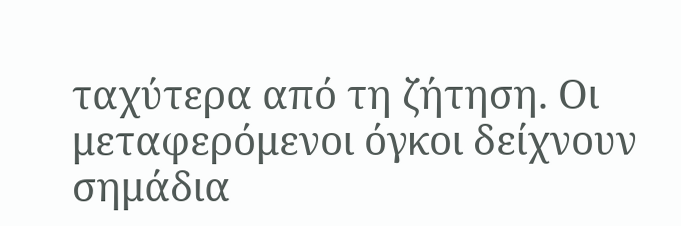ταχύτερα από τη ζήτηση. Οι μεταφερόμενοι όγκοι δείχνουν σημάδια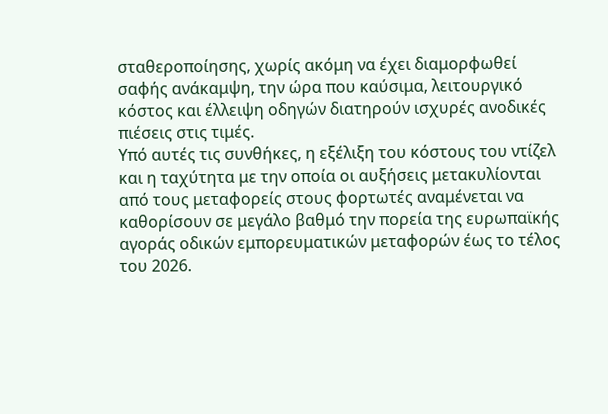σταθεροποίησης, χωρίς ακόμη να έχει διαμορφωθεί σαφής ανάκαμψη, την ώρα που καύσιμα, λειτουργικό κόστος και έλλειψη οδηγών διατηρούν ισχυρές ανοδικές πιέσεις στις τιμές.
Υπό αυτές τις συνθήκες, η εξέλιξη του κόστους του ντίζελ και η ταχύτητα με την οποία οι αυξήσεις μετακυλίονται από τους μεταφορείς στους φορτωτές αναμένεται να καθορίσουν σε μεγάλο βαθμό την πορεία της ευρωπαϊκής αγοράς οδικών εμπορευματικών μεταφορών έως το τέλος του 2026.